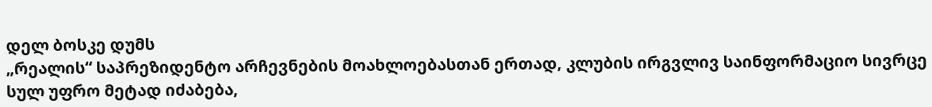დელ ბოსკე დუმს
„რეალის“ საპრეზიდენტო არჩევნების მოახლოებასთან ერთად, კლუბის ირგვლივ საინფორმაციო სივრცე სულ უფრო მეტად იძაბება,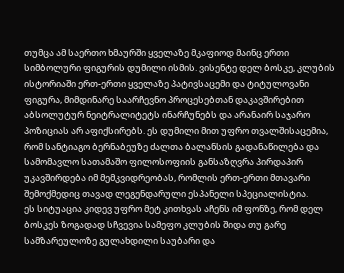თუმცა ამ საერთო ხმაურში ყველაზე მკაფიოდ მაინც ერთი სიმბოლური ფიგურის დუმილი ისმის. ვისენტე დელ ბოსკე, კლუბის ისტორიაში ერთ-ერთი ყველაზე პატივსაცემი და ტიტულოვანი ფიგურა, მიმდინარე საარჩევნო პროცესებთან დაკავშირებით აბსოლუტურ ნეიტრალიტეტს ინარჩუნებს და არანაირ საჯარო პოზიციას არ აფიქსირებს. ეს დუმილი მით უფრო თვალშისაცემია, რომ სანტიაგო ბერნაბეუზე ძალთა ბალანსის გადანაწილება და სამომავლო სათამაშო ფილოსოფიის განსაზღვრა პირდაპირ უკავშირდება იმ მემკვიდრეობას, რომლის ერთ-ერთი მთავარი შემოქმედიც თავად ლეგენდარული ესპანელი სპეციალისტია.
ეს სიტუაცია კიდევ უფრო მეტ კითხვას აჩენს იმ ფონზე, რომ დელ ბოსკეს ზოგადად სჩვევია სამეფო კლუბის შიდა თუ გარე სამზარეულოზე გულახდილი საუბარი და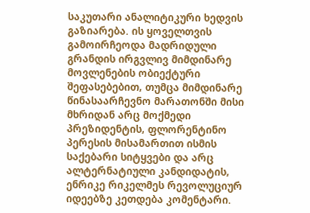საკუთარი ანალიტიკური ხედვის გაზიარება. ის ყოველთვის გამოირჩეოდა მადრიდული გრანდის ირგვლივ მიმდინარე მოვლენების ობიექტური შეფასებებით, თუმცა მიმდინარე წინასაარჩევნო მარათონში მისი მხრიდან არც მოქმედი პრეზიდენტის, ფლორენტინო პერესის მისამართით ისმის საქებარი სიტყვები და არც ალტერნატიული კანდიდატის, ენრიკე რიკელმეს რევოლუციურ იდეებზე კეთდება კომენტარი.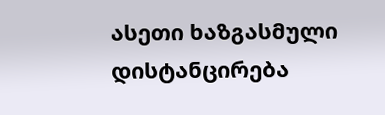ასეთი ხაზგასმული დისტანცირება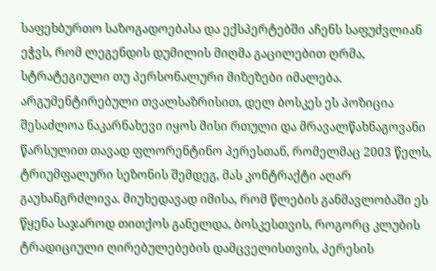საფეხბურთო საზოგადოებასა და ექსპერტებში აჩენს საფუძვლიან ეჭვს, რომ ლეგენდის დუმილის მიღმა გაცილებით ღრმა, სტრატეგიული თუ პერსონალური მიზეზები იმალება.
არგუმენტირებული თვალსაზრისით, დელ ბოსკეს ეს პოზიცია შესაძლოა ნაკარნახევი იყოს მისი რთული და მრავალწახნაგოვანი წარსულით თავად ფლორენტინო პერესთან, რომელმაც 2003 წელს, ტრიუმფალური სეზონის შემდეგ, მას კონტრაქტი აღარ გაუხანგრძლივა. მიუხედავად იმისა, რომ წლების განმავლობაში ეს წყენა საჯაროდ თითქოს განელდა, ბოსკესთვის, როგორც კლუბის ტრადიციული ღირებულებების დამცველისთვის, პერესის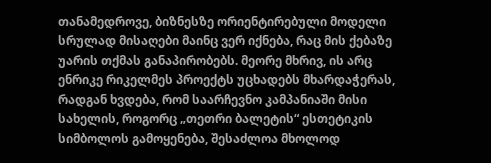თანამედროვე, ბიზნესზე ორიენტირებული მოდელი სრულად მისაღები მაინც ვერ იქნება, რაც მის ქებაზე უარის თქმას განაპირობებს. მეორე მხრივ, ის არც ენრიკე რიკელმეს პროექტს უცხადებს მხარდაჭერას, რადგან ხვდება, რომ საარჩევნო კამპანიაში მისი სახელის, როგორც „თეთრი ბალეტის“ ესთეტიკის სიმბოლოს გამოყენება, შესაძლოა მხოლოდ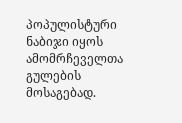პოპულისტური ნაბიჯი იყოს ამომრჩეველთა გულების მოსაგებად.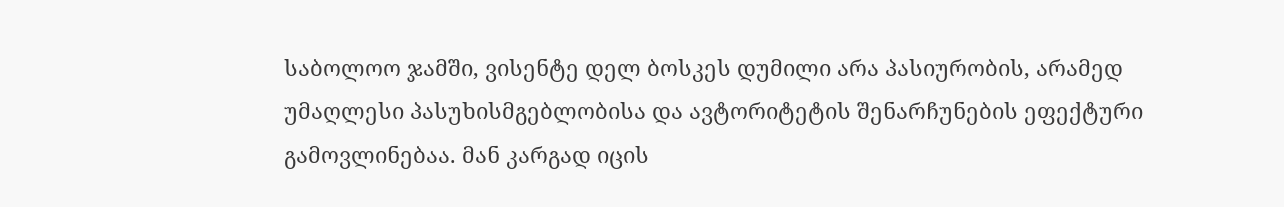საბოლოო ჯამში, ვისენტე დელ ბოსკეს დუმილი არა პასიურობის, არამედ უმაღლესი პასუხისმგებლობისა და ავტორიტეტის შენარჩუნების ეფექტური გამოვლინებაა. მან კარგად იცის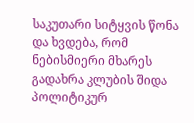საკუთარი სიტყვის წონა და ხვდება, რომ ნებისმიერი მხარეს გადახრა კლუბის შიდა პოლიტიკურ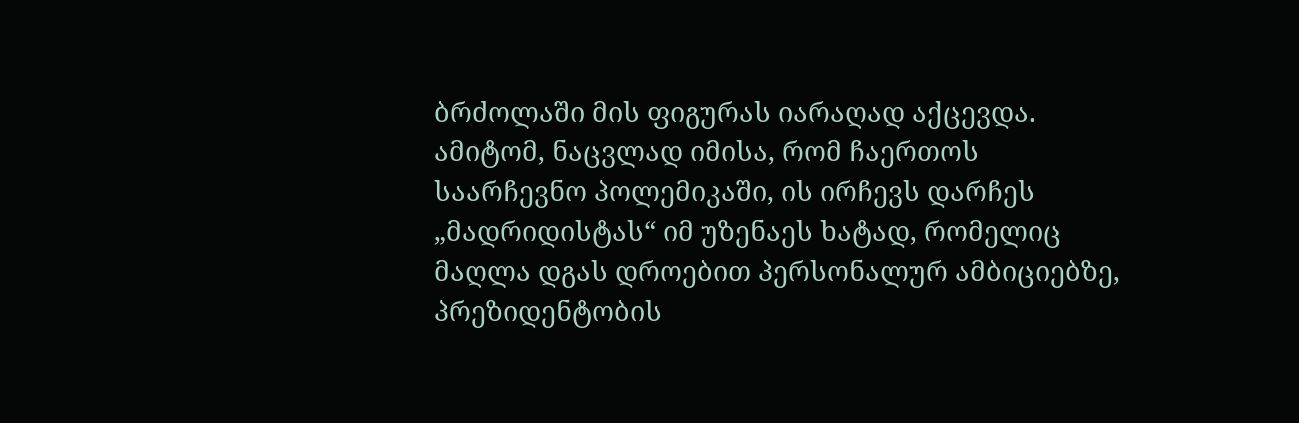ბრძოლაში მის ფიგურას იარაღად აქცევდა. ამიტომ, ნაცვლად იმისა, რომ ჩაერთოს საარჩევნო პოლემიკაში, ის ირჩევს დარჩეს „მადრიდისტას“ იმ უზენაეს ხატად, რომელიც მაღლა დგას დროებით პერსონალურ ამბიციებზე, პრეზიდენტობის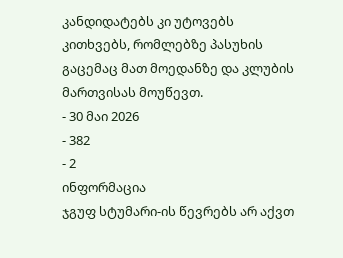კანდიდატებს კი უტოვებს კითხვებს, რომლებზე პასუხის გაცემაც მათ მოედანზე და კლუბის მართვისას მოუწევთ.
- 30 მაი 2026
- 382
- 2
ინფორმაცია
ჯგუფ სტუმარი-ის წევრებს არ აქვთ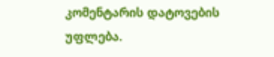კომენტარის დატოვების უფლება.